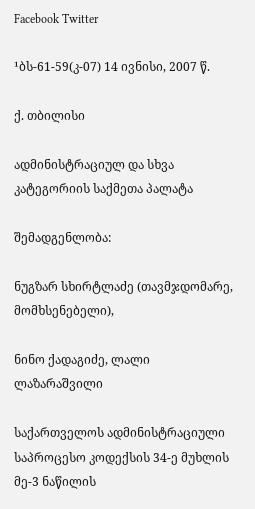Facebook Twitter

¹ბს-61-59(კ-07) 14 ივნისი, 2007 წ.

ქ. თბილისი

ადმინისტრაციულ და სხვა კატეგორიის საქმეთა პალატა

შემადგენლობა:

ნუგზარ სხირტლაძე (თავმჯდომარე, მომხსენებელი),

ნინო ქადაგიძე, ლალი ლაზარაშვილი

საქართველოს ადმინისტრაციული საპროცესო კოდექსის 34-ე მუხლის მე-3 ნაწილის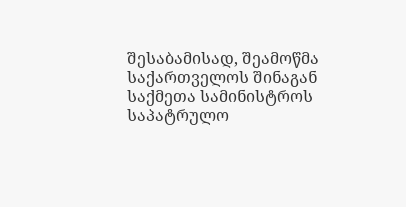შესაბამისად, შეამოწმა საქართველოს შინაგან საქმეთა სამინისტროს საპატრულო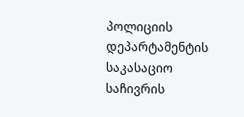პოლიციის დეპარტამენტის საკასაციო საჩივრის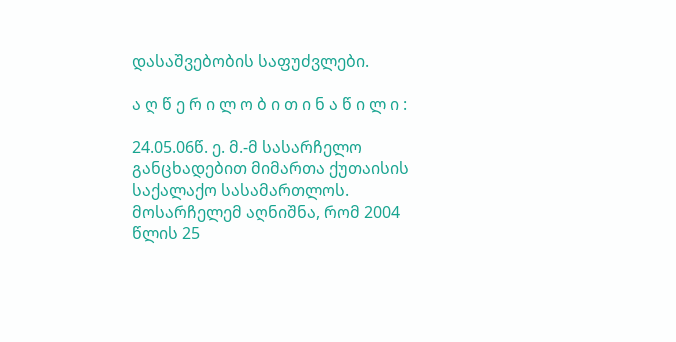დასაშვებობის საფუძვლები.

ა ღ წ ე რ ი ლ ო ბ ი თ ი ნ ა წ ი ლ ი :

24.05.06წ. ე. მ.-მ სასარჩელო განცხადებით მიმართა ქუთაისის საქალაქო სასამართლოს. მოსარჩელემ აღნიშნა, რომ 2004 წლის 25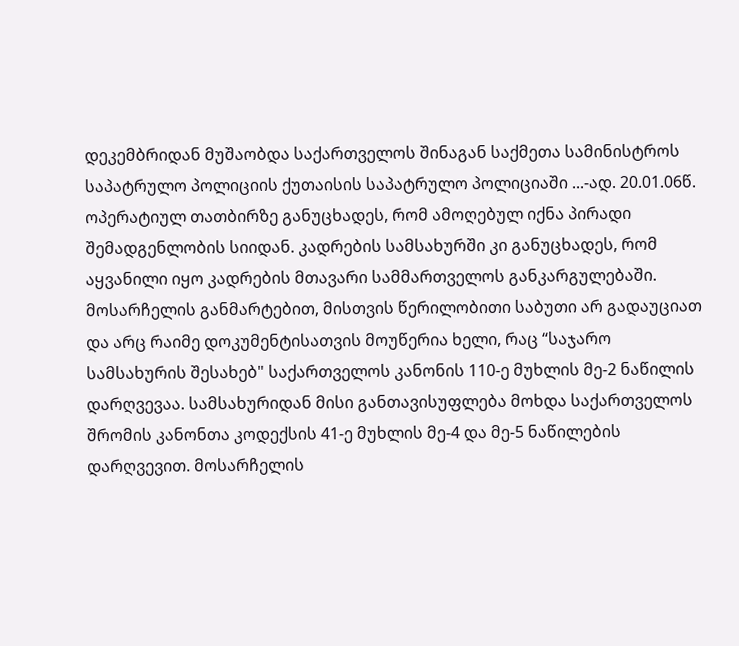დეკემბრიდან მუშაობდა საქართველოს შინაგან საქმეთა სამინისტროს საპატრულო პოლიციის ქუთაისის საპატრულო პოლიციაში ...-ად. 20.01.06წ. ოპერატიულ თათბირზე განუცხადეს, რომ ამოღებულ იქნა პირადი შემადგენლობის სიიდან. კადრების სამსახურში კი განუცხადეს, რომ აყვანილი იყო კადრების მთავარი სამმართველოს განკარგულებაში. მოსარჩელის განმარტებით, მისთვის წერილობითი საბუთი არ გადაუციათ და არც რაიმე დოკუმენტისათვის მოუწერია ხელი, რაც “საჯარო სამსახურის შესახებ" საქართველოს კანონის 110-ე მუხლის მე-2 ნაწილის დარღვევაა. სამსახურიდან მისი განთავისუფლება მოხდა საქართველოს შრომის კანონთა კოდექსის 41-ე მუხლის მე-4 და მე-5 ნაწილების დარღვევით. მოსარჩელის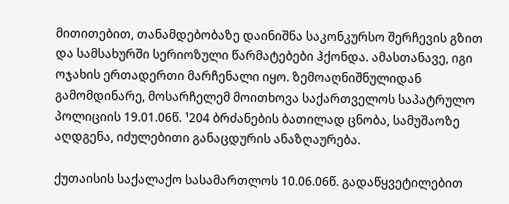მითითებით, თანამდებობაზე დაინიშნა საკონკურსო შერჩევის გზით და სამსახურში სერიოზული წარმატებები ჰქონდა. ამასთანავე, იგი ოჯახის ერთადერთი მარჩენალი იყო. ზემოაღნიშნულიდან გამომდინარე, მოსარჩელემ მოითხოვა საქართველოს საპატრულო პოლიციის 19.01.06წ. ¹204 ბრძანების ბათილად ცნობა, სამუშაოზე აღდგენა, იძულებითი განაცდურის ანაზღაურება.

ქუთაისის საქალაქო სასამართლოს 10.06.06წ. გადაწყვეტილებით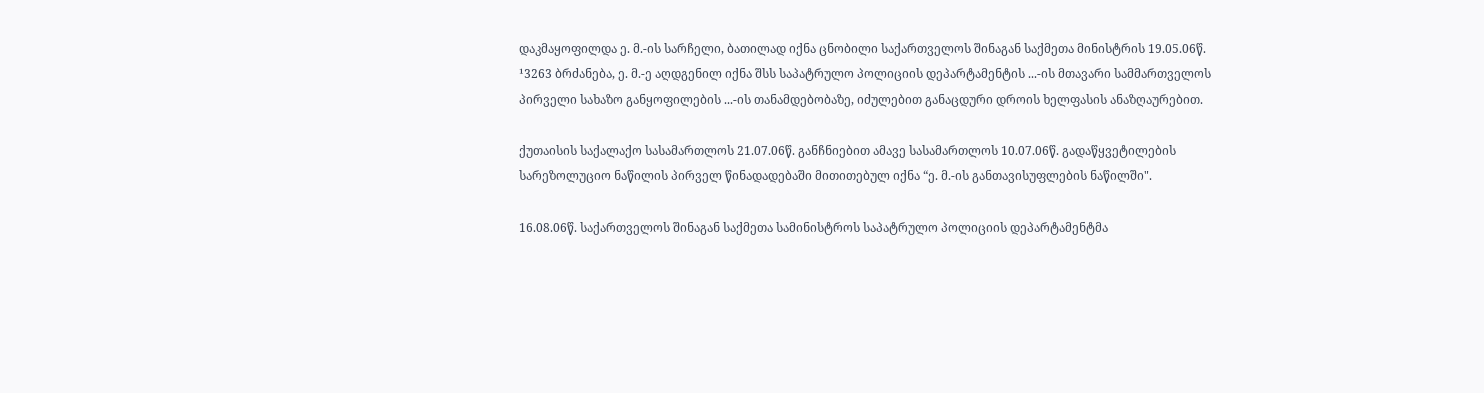დაკმაყოფილდა ე. მ.-ის სარჩელი, ბათილად იქნა ცნობილი საქართველოს შინაგან საქმეთა მინისტრის 19.05.06წ. ¹3263 ბრძანება, ე. მ.-ე აღდგენილ იქნა შსს საპატრულო პოლიციის დეპარტამენტის ...-ის მთავარი სამმართველოს პირველი სახაზო განყოფილების ...-ის თანამდებობაზე, იძულებით განაცდური დროის ხელფასის ანაზღაურებით.

ქუთაისის საქალაქო სასამართლოს 21.07.06წ. განჩნიებით ამავე სასამართლოს 10.07.06წ. გადაწყვეტილების სარეზოლუციო ნაწილის პირველ წინადადებაში მითითებულ იქნა “ე. მ.-ის განთავისუფლების ნაწილში".

16.08.06წ. საქართველოს შინაგან საქმეთა სამინისტროს საპატრულო პოლიციის დეპარტამენტმა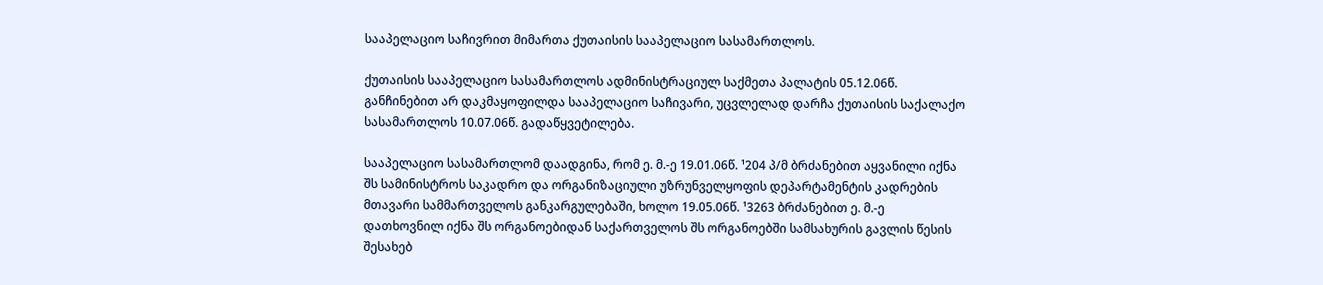სააპელაციო საჩივრით მიმართა ქუთაისის სააპელაციო სასამართლოს.

ქუთაისის სააპელაციო სასამართლოს ადმინისტრაციულ საქმეთა პალატის 05.12.06წ. განჩინებით არ დაკმაყოფილდა სააპელაციო საჩივარი, უცვლელად დარჩა ქუთაისის საქალაქო სასამართლოს 10.07.06წ. გადაწყვეტილება.

სააპელაციო სასამართლომ დაადგინა, რომ ე. მ.-ე 19.01.06წ. ¹204 პ/მ ბრძანებით აყვანილი იქნა შს სამინისტროს საკადრო და ორგანიზაციული უზრუნველყოფის დეპარტამენტის კადრების მთავარი სამმართველოს განკარგულებაში, ხოლო 19.05.06წ. ¹3263 ბრძანებით ე. მ.-ე დათხოვნილ იქნა შს ორგანოებიდან საქართველოს შს ორგანოებში სამსახურის გავლის წესის შესახებ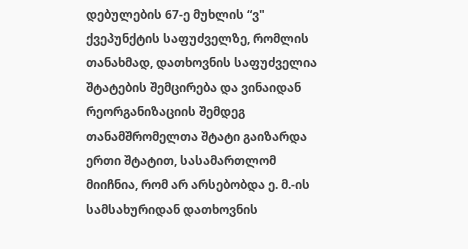დებულების 67-ე მუხლის “ვ" ქვეპუნქტის საფუძველზე, რომლის თანახმად, დათხოვნის საფუძველია შტატების შემცირება და ვინაიდან რეორგანიზაციის შემდეგ თანამშრომელთა შტატი გაიზარდა ერთი შტატით, სასამართლომ მიიჩნია, რომ არ არსებობდა ე. მ.-ის სამსახურიდან დათხოვნის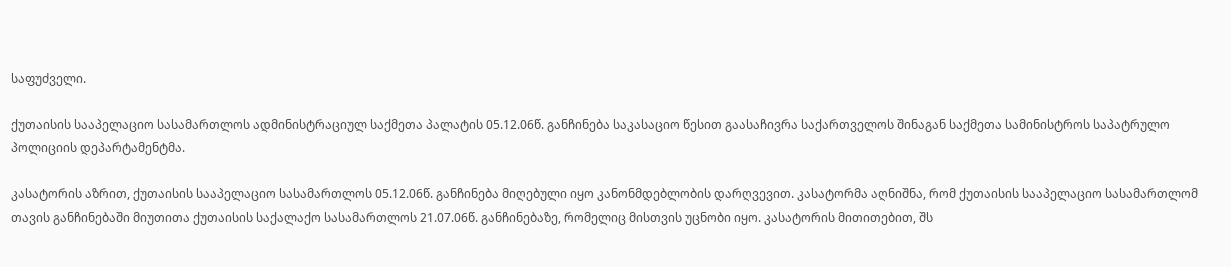საფუძველი.

ქუთაისის სააპელაციო სასამართლოს ადმინისტრაციულ საქმეთა პალატის 05.12.06წ. განჩინება საკასაციო წესით გაასაჩივრა საქართველოს შინაგან საქმეთა სამინისტროს საპატრულო პოლიციის დეპარტამენტმა.

კასატორის აზრით, ქუთაისის სააპელაციო სასამართლოს 05.12.06წ. განჩინება მიღებული იყო კანონმდებლობის დარღვევით. კასატორმა აღნიშნა, რომ ქუთაისის სააპელაციო სასამართლომ თავის განჩინებაში მიუთითა ქუთაისის საქალაქო სასამართლოს 21.07.06წ. განჩინებაზე, რომელიც მისთვის უცნობი იყო. კასატორის მითითებით, შს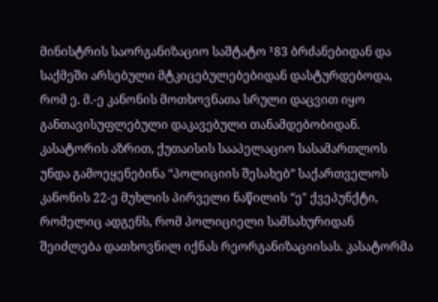მინისტრის საორგანიზაციო საშტატო ¹83 ბრძანებიდან და საქმეში არსებული მტკიცებულებებიდან დასტურდებოდა, რომ ე. მ.-ე კანონის მოთხოვნათა სრული დაცვით იყო განთავისუფლებული დაკავებული თანამდებობიდან. კასატორის აზრით, ქუთაისის სააპელაციო სასამართლოს უნდა გამოეყენებინა “პოლიციის შესახებ” საქართველოს კანონის 22-ე მუხლის პირველი ნაწილის “ე" ქვეპუნქტი, რომელიც ადგენს, რომ პოლიციელი სამსახურიდან შეიძლება დათხოვნილ იქნას რეორგანიზაციისას. კასატორმა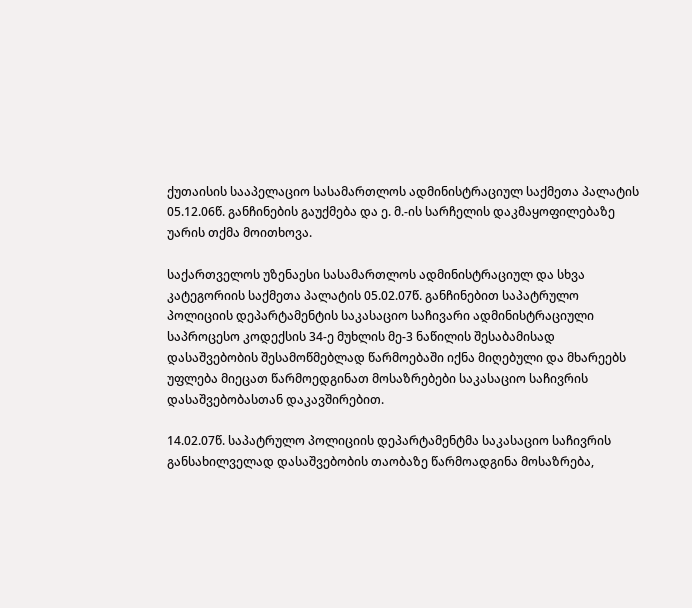ქუთაისის სააპელაციო სასამართლოს ადმინისტრაციულ საქმეთა პალატის 05.12.06წ. განჩინების გაუქმება და ე. მ.-ის სარჩელის დაკმაყოფილებაზე უარის თქმა მოითხოვა.

საქართველოს უზენაესი სასამართლოს ადმინისტრაციულ და სხვა კატეგორიის საქმეთა პალატის 05.02.07წ. განჩინებით საპატრულო პოლიციის დეპარტამენტის საკასაციო საჩივარი ადმინისტრაციული საპროცესო კოდექსის 34-ე მუხლის მე-3 ნაწილის შესაბამისად დასაშვებობის შესამოწმებლად წარმოებაში იქნა მიღებული და მხარეებს უფლება მიეცათ წარმოედგინათ მოსაზრებები საკასაციო საჩივრის დასაშვებობასთან დაკავშირებით.

14.02.07წ. საპატრულო პოლიციის დეპარტამენტმა საკასაციო საჩივრის განსახილველად დასაშვებობის თაობაზე წარმოადგინა მოსაზრება,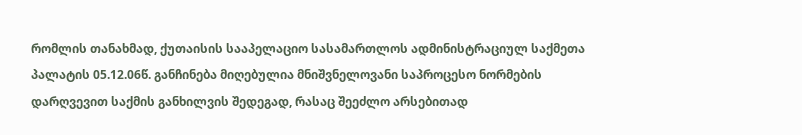რომლის თანახმად, ქუთაისის სააპელაციო სასამართლოს ადმინისტრაციულ საქმეთა პალატის 05.12.06წ. განჩინება მიღებულია მნიშვნელოვანი საპროცესო ნორმების დარღვევით საქმის განხილვის შედეგად, რასაც შეეძლო არსებითად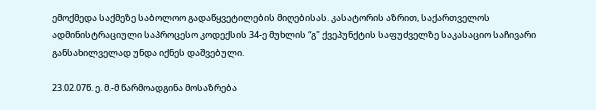ემოქმედა საქმეზე საბოლოო გადაწყვეტილების მიღებისას. კასატორის აზრით, საქართველოს ადმინისტრაციული საპროცესო კოდექსის 34-ე მუხლის “გ" ქვეპუნქტის საფუძველზე საკასაციო საჩივარი განსახილველად უნდა იქნეს დაშვებული.

23.02.07წ. ე. მ.-მ წარმოადგინა მოსაზრება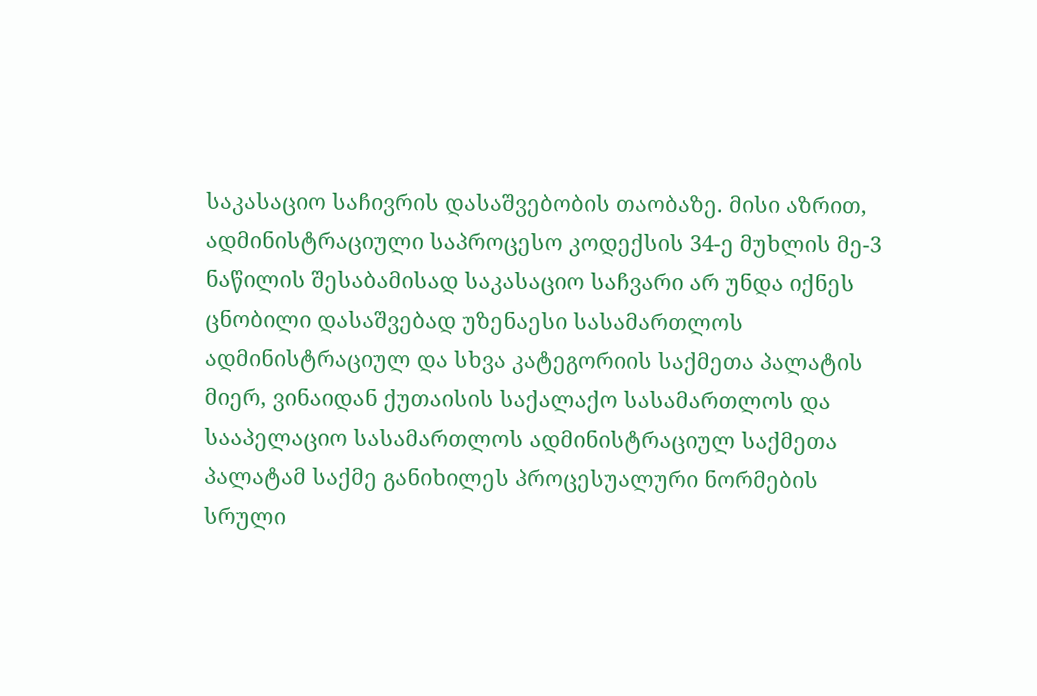საკასაციო საჩივრის დასაშვებობის თაობაზე. მისი აზრით, ადმინისტრაციული საპროცესო კოდექსის 34-ე მუხლის მე-3 ნაწილის შესაბამისად საკასაციო საჩვარი არ უნდა იქნეს ცნობილი დასაშვებად უზენაესი სასამართლოს ადმინისტრაციულ და სხვა კატეგორიის საქმეთა პალატის მიერ, ვინაიდან ქუთაისის საქალაქო სასამართლოს და სააპელაციო სასამართლოს ადმინისტრაციულ საქმეთა პალატამ საქმე განიხილეს პროცესუალური ნორმების სრული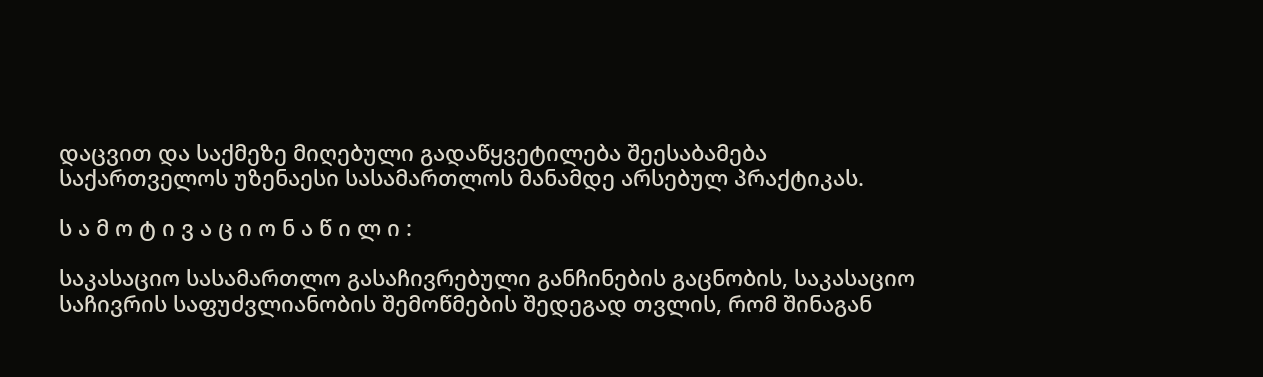დაცვით და საქმეზე მიღებული გადაწყვეტილება შეესაბამება საქართველოს უზენაესი სასამართლოს მანამდე არსებულ პრაქტიკას.

ს ა მ ო ტ ი ვ ა ც ი ო ნ ა წ ი ლ ი :

საკასაციო სასამართლო გასაჩივრებული განჩინების გაცნობის, საკასაციო საჩივრის საფუძვლიანობის შემოწმების შედეგად თვლის, რომ შინაგან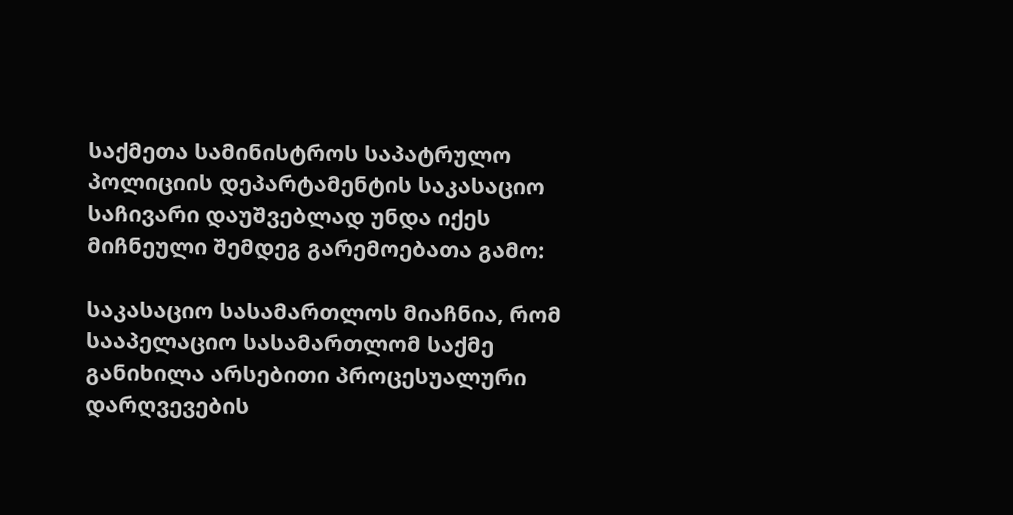საქმეთა სამინისტროს საპატრულო პოლიციის დეპარტამენტის საკასაციო საჩივარი დაუშვებლად უნდა იქეს მიჩნეული შემდეგ გარემოებათა გამო:

საკასაციო სასამართლოს მიაჩნია, რომ სააპელაციო სასამართლომ საქმე განიხილა არსებითი პროცესუალური დარღვევების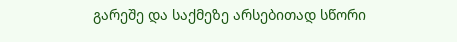გარეშე და საქმეზე არსებითად სწორი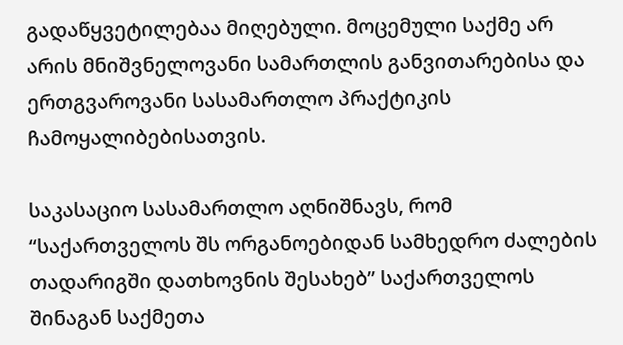გადაწყვეტილებაა მიღებული. მოცემული საქმე არ არის მნიშვნელოვანი სამართლის განვითარებისა და ერთგვაროვანი სასამართლო პრაქტიკის ჩამოყალიბებისათვის.

საკასაციო სასამართლო აღნიშნავს, რომ “საქართველოს შს ორგანოებიდან სამხედრო ძალების თადარიგში დათხოვნის შესახებ” საქართველოს შინაგან საქმეთა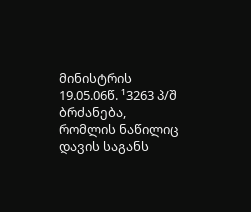მინისტრის 19.05.06წ. ¹3263 პ/შ ბრძანება, რომლის ნაწილიც დავის საგანს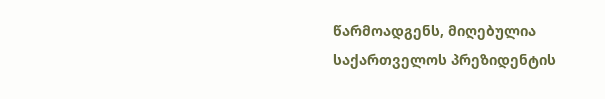წარმოადგენს, მიღებულია საქართველოს პრეზიდენტის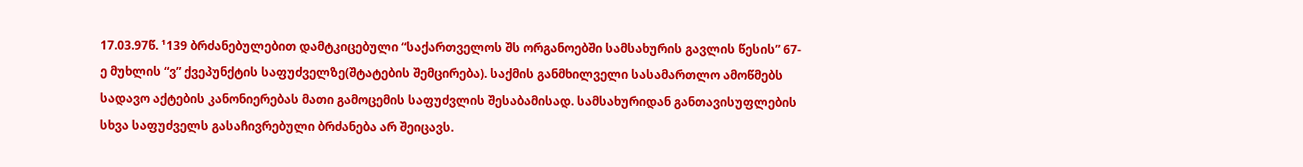17.03.97წ. ¹139 ბრძანებულებით დამტკიცებული “საქართველოს შს ორგანოებში სამსახურის გავლის წესის” 67-ე მუხლის “ვ” ქვეპუნქტის საფუძველზე(შტატების შემცირება). საქმის განმხილველი სასამართლო ამოწმებს სადავო აქტების კანონიერებას მათი გამოცემის საფუძვლის შესაბამისად. სამსახურიდან განთავისუფლების სხვა საფუძველს გასაჩივრებული ბრძანება არ შეიცავს.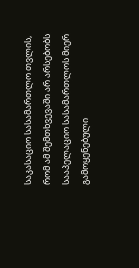საკასაციო სასამართლო თვლის, რომ ამ შემთხვევაში არ არსებობს სააპელაციო სასამართლოს მიერ გამოყენებული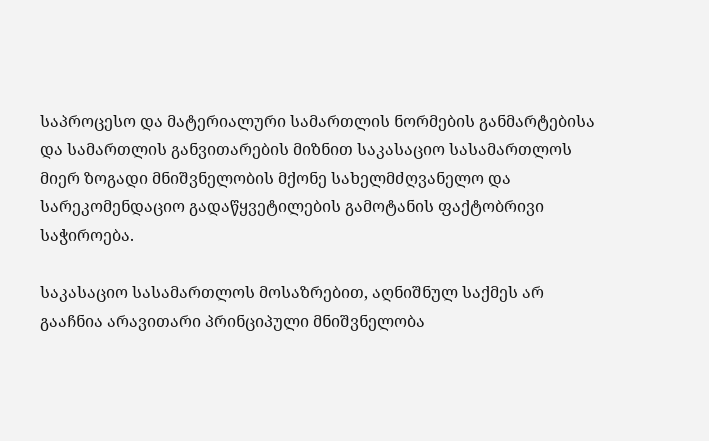საპროცესო და მატერიალური სამართლის ნორმების განმარტებისა და სამართლის განვითარების მიზნით საკასაციო სასამართლოს მიერ ზოგადი მნიშვნელობის მქონე სახელმძღვანელო და სარეკომენდაციო გადაწყვეტილების გამოტანის ფაქტობრივი საჭიროება.

საკასაციო სასამართლოს მოსაზრებით, აღნიშნულ საქმეს არ გააჩნია არავითარი პრინციპული მნიშვნელობა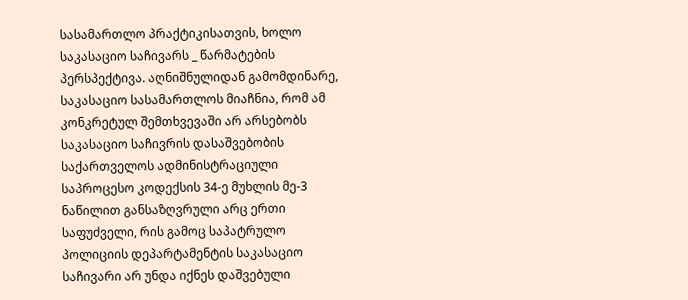სასამართლო პრაქტიკისათვის, ხოლო საკასაციო საჩივარს _ წარმატების პერსპექტივა. აღნიშნულიდან გამომდინარე, საკასაციო სასამართლოს მიაჩნია, რომ ამ კონკრეტულ შემთხვევაში არ არსებობს საკასაციო საჩივრის დასაშვებობის საქართველოს ადმინისტრაციული საპროცესო კოდექსის 34-ე მუხლის მე-3 ნაწილით განსაზღვრული არც ერთი საფუძველი, რის გამოც საპატრულო პოლიციის დეპარტამენტის საკასაციო საჩივარი არ უნდა იქნეს დაშვებული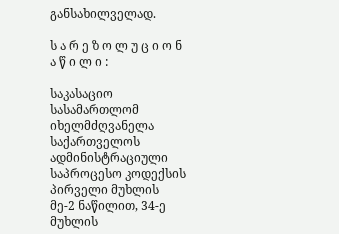განსახილველად.

ს ა რ ე ზ ო ლ უ ც ი ო ნ ა წ ი ლ ი :

საკასაციო სასამართლომ იხელმძღვანელა საქართველოს ადმინისტრაციული საპროცესო კოდექსის პირველი მუხლის მე-2 ნაწილით, 34-ე მუხლის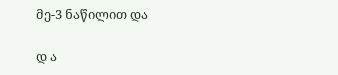მე-3 ნაწილით და

დ ა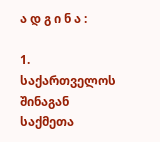ა დ გ ი ნ ა :

1. საქართველოს შინაგან საქმეთა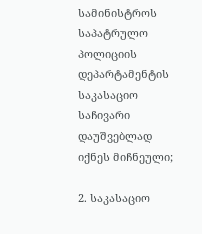სამინისტროს საპატრულო პოლიციის დეპარტამენტის საკასაციო საჩივარი დაუშვებლად იქნეს მიჩნეული;

2. საკასაციო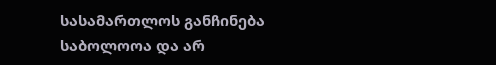სასამართლოს განჩინება საბოლოოა და არ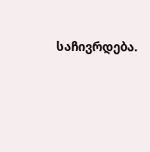საჩივრდება.